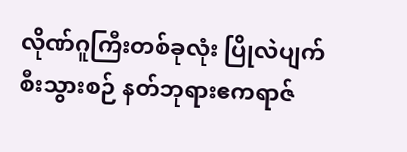လိုဏ်ဂူကြီးတစ်ခုလုံး ပြိုလဲပျက်စီးသွားစဉ် နတ်ဘုရားဧကရာဇ်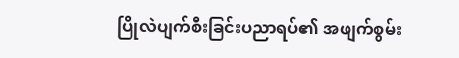ပြိုလဲပျက်စီးခြင်းပညာရပ်၏ အဖျက်စွမ်း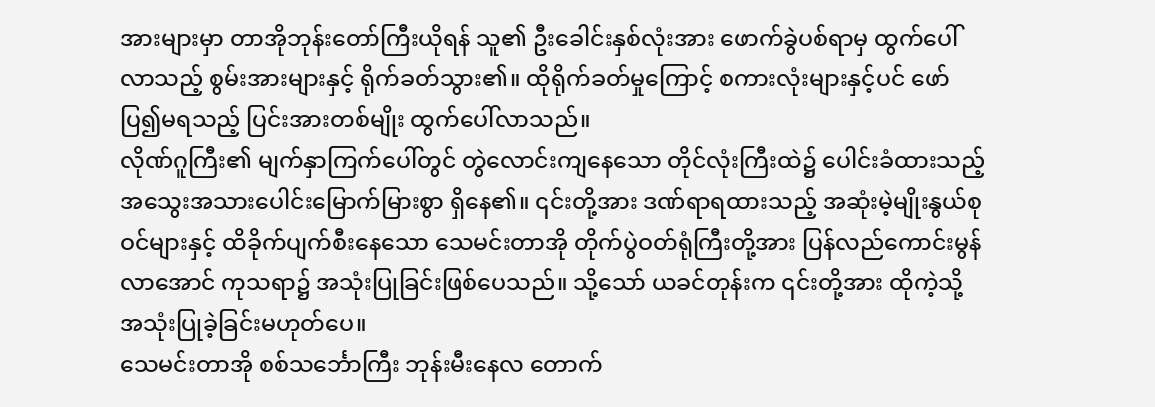အားများမှာ တာအိုဘုန်းတော်ကြီးယိုရန် သူ၏ ဦးခေါင်းနှစ်လုံးအား ဖောက်ခွဲပစ်ရာမှ ထွက်ပေါ်လာသည့် စွမ်းအားများနှင့် ရိုက်ခတ်သွား၏။ ထိုရိုက်ခတ်မှုကြောင့် စကားလုံးများနှင့်ပင် ဖော်ပြ၍မရသည့် ပြင်းအားတစ်မျိုး ထွက်ပေါ်လာသည်။
လိုဏ်ဂူကြီး၏ မျက်နှာကြက်ပေါ်တွင် တွဲလောင်းကျနေသော တိုင်လုံးကြီးထဲ၌ ပေါင်းခံထားသည့် အသွေးအသားပေါင်းမြောက်မြားစွာ ရှိနေ၏။ ၎င်းတို့အား ဒဏ်ရာရထားသည့် အဆုံးမဲ့မျိုးနွယ်စုဝင်များနှင့် ထိခိုက်ပျက်စီးနေသော သေမင်းတာအို တိုက်ပွဲဝတ်ရုံကြီးတို့အား ပြန်လည်ကောင်းမွန်လာအောင် ကုသရာ၌ အသုံးပြုခြင်းဖြစ်ပေသည်။ သို့သော် ယခင်တုန်းက ၎င်းတို့အား ထိုကဲ့သို့ အသုံးပြုခဲ့ခြင်းမဟုတ်ပေ။
သေမင်းတာအို စစ်သင်္ဘောကြီး ဘုန်းမီးနေလ တောက်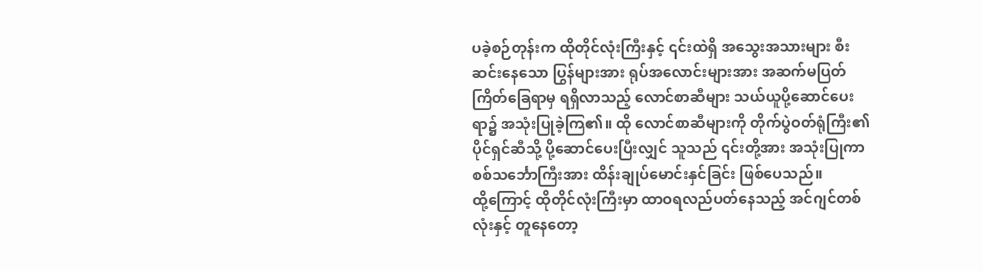ပခဲ့စဉ်တုန်းက ထိုတိုင်လုံးကြီးနှင့် ၎င်းထဲရှိ အသွေးအသားများ စီးဆင်းနေသော ပြွန်များအား ရုပ်အလောင်းများအား အဆက်မပြတ် ကြိတ်ခြေရာမှ ရရှိလာသည့် လောင်စာဆီများ သယ်ယူပို့ဆောင်ပေးရာ၌ အသုံးပြုခဲ့ကြ၏။ ထို လောင်စာဆီများကို တိုက်ပွဲဝတ်ရုံကြီး၏ ပိုင်ရှင်ဆီသို့ ပို့ဆောင်ပေးပြီးလျှင် သူသည် ၎င်းတို့အား အသုံးပြုကာ စစ်သင်္ဘောကြီးအား ထိန်းချုပ်မောင်းနှင်ခြင်း ဖြစ်ပေသည်။
ထို့ကြောင့် ထိုတိုင်လုံးကြီးမှာ ထာဝရလည်ပတ်နေသည့် အင်ဂျင်တစ်လုံးနှင့် တူနေတော့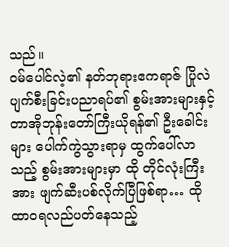သည်။
ဝမ်ပေါင်လဲ့၏ နတ်ဘုရားဧကရာဇ် ပြိုလဲပျက်စီးခြင်းပညာရပ်၏ စွမ်းအားများနှင့် တာအိုဘုန်းတော်ကြီးယိုရန်၏ ဦးခေါင်းများ ပေါက်ကွဲသွားရာမှ ထွက်ပေါ်လာသည့် စွမ်းအားများမှာ ထို တိုင်လုံးကြီးအား ဖျက်ဆီးပစ်လိုက်ပြီဖြစ်ရာ… ထို ထာဝရလည်ပတ်နေသည့်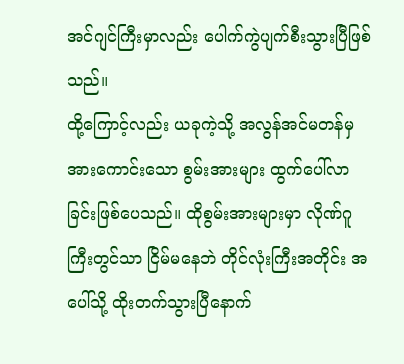အင်ဂျင်ကြီးမှာလည်း ပေါက်ကွဲပျက်စီးသွားပြီဖြစ်သည်။
ထို့ကြောင့်လည်း ယခုကဲ့သို့ အလွန်အင်မတန်မှ အားကောင်းသော စွမ်းအားများ ထွက်ပေါ်လာခြင်းဖြစ်ပေသည်။ ထိုစွမ်းအားများမှာ လိုဏ်ဂူကြီးတွင်သာ ငြိမ်မနေဘဲ တိုင်လုံးကြီးအတိုင်း အပေါ်သို့ ထိုးတက်သွားပြီနောက်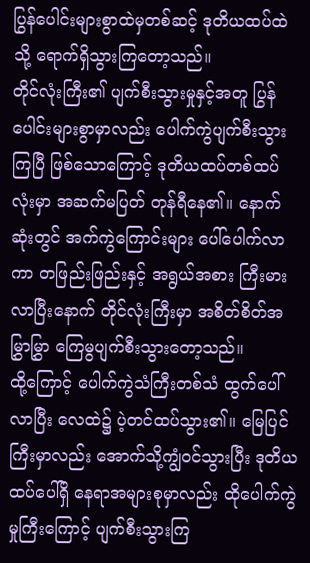ပြွန်ပေါင်းများစွာထဲမှတစ်ဆင့် ဒုတိယထပ်ထဲသို့ ရောက်ရှိသွားကြတော့သည်။
တိုင်လုံးကြီး၏ ပျက်စီးသွားမှုနှင့်အတူ ပြွန်ပေါင်းများစွာမှာလည်း ပေါက်ကွဲပျက်စီးသွားကြပြီ ဖြစ်သောကြောင့် ဒုတိယထပ်တစ်ထပ်လုံးမှာ အဆက်မပြတ် တုန်ရီနေ၏။ နောက်ဆုံးတွင် အက်ကွဲကြောင်းများ ပေါ်ပေါက်လာကာ တဖြည်းဖြည်းနှင့် အရွယ်အစား ကြီးမားလာပြီးနောက် တိုင်လုံးကြီးမှာ အစိတ်စိတ်အမြွှာမြွှာ ကြေမွပျက်စီးသွားတော့သည်။
ထို့ကြောင့် ပေါက်ကွဲသံကြီးတစ်သံ ထွက်ပေါ်လာပြီး လေထဲ၌ ပဲ့တင်ထပ်သွား၏။ မြေပြင်ကြီးမှာလည်း အောက်သို့ကျွံဝင်သွားပြီး ဒုတိယထပ်ပေါ်ရှိ နေရာအများစုမှာလည်း ထိုပေါက်ကွဲမှုကြီးကြောင့် ပျက်စီးသွားကြ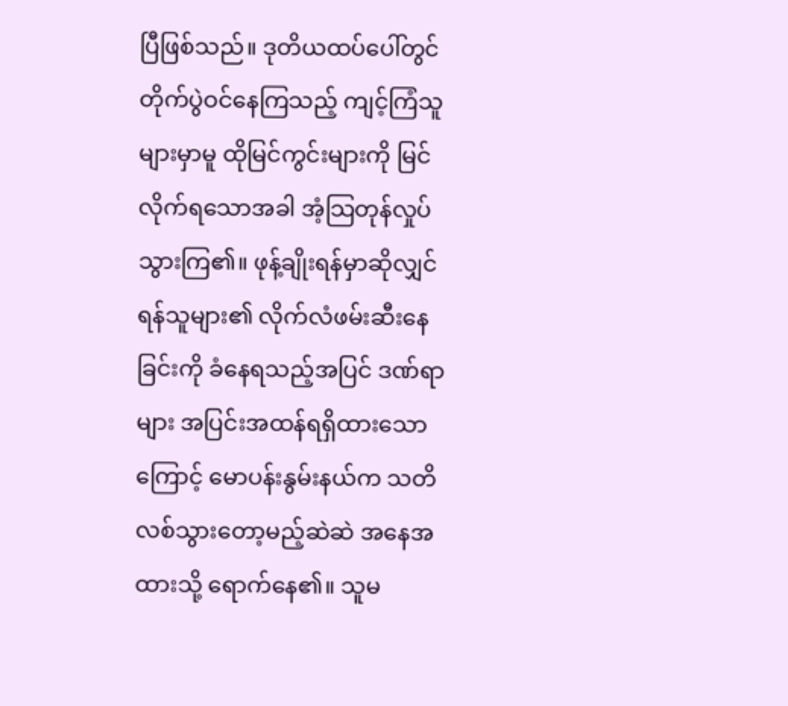ပြီဖြစ်သည်။ ဒုတိယထပ်ပေါ်တွင် တိုက်ပွဲဝင်နေကြသည့် ကျင့်ကြံသူများမှာမူ ထိုမြင်ကွင်းများကို မြင်လိုက်ရသောအခါ အံ့သြတုန်လှုပ်သွားကြ၏။ ဖုန့်ချိုးရန်မှာဆိုလျှင် ရန်သူများ၏ လိုက်လံဖမ်းဆီးနေခြင်းကို ခံနေရသည့်အပြင် ဒဏ်ရာများ အပြင်းအထန်ရရှိထားသောကြောင့် မောပန်းနွမ်းနယ်က သတိလစ်သွားတော့မည့်ဆဲဆဲ အနေအထားသို့ ရောက်နေ၏။ သူမ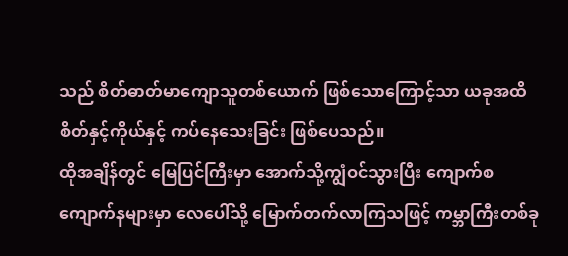သည် စိတ်ဓာတ်မာကျောသူတစ်ယောက် ဖြစ်သောကြောင့်သာ ယခုအထိ စိတ်နှင့်ကိုယ်နှင့် ကပ်နေသေးခြင်း ဖြစ်ပေသည်။
ထိုအချိန်တွင် မြေပြင်ကြီးမှာ အောက်သို့ကျွံဝင်သွားပြီး ကျောက်စကျောက်နများမှာ လေပေါ်သို့ မြောက်တက်လာကြသဖြင့် ကမ္ဘာကြီးတစ်ခု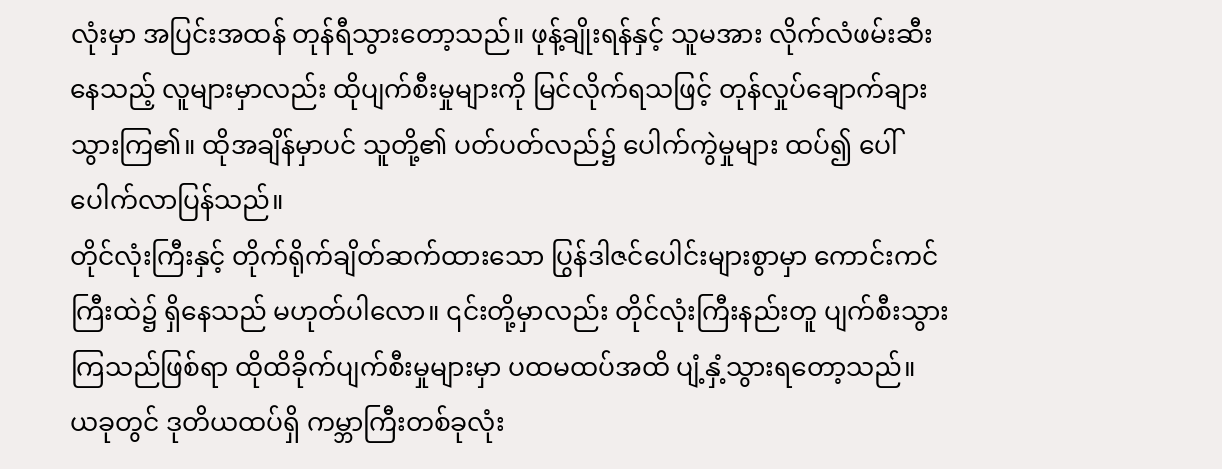လုံးမှာ အပြင်းအထန် တုန်ရီသွားတော့သည်။ ဖုန့်ချိုးရန်နှင့် သူမအား လိုက်လံဖမ်းဆီးနေသည့် လူများမှာလည်း ထိုပျက်စီးမှုများကို မြင်လိုက်ရသဖြင့် တုန်လှုပ်ချောက်ချားသွားကြ၏။ ထိုအချိန်မှာပင် သူတို့၏ ပတ်ပတ်လည်၌ ပေါက်ကွဲမှုများ ထပ်၍ ပေါ်ပေါက်လာပြန်သည်။
တိုင်လုံးကြီးနှင့် တိုက်ရိုက်ချိတ်ဆက်ထားသော ပြွန်ဒါဇင်ပေါင်းများစွာမှာ ကောင်းကင်ကြီးထဲ၌ ရှိနေသည် မဟုတ်ပါလော။ ၎င်းတို့မှာလည်း တိုင်လုံးကြီးနည်းတူ ပျက်စီးသွားကြသည်ဖြစ်ရာ ထိုထိခိုက်ပျက်စီးမှုများမှာ ပထမထပ်အထိ ပျံ့နှံ့သွားရတော့သည်။
ယခုတွင် ဒုတိယထပ်ရှိ ကမ္ဘာကြီးတစ်ခုလုံး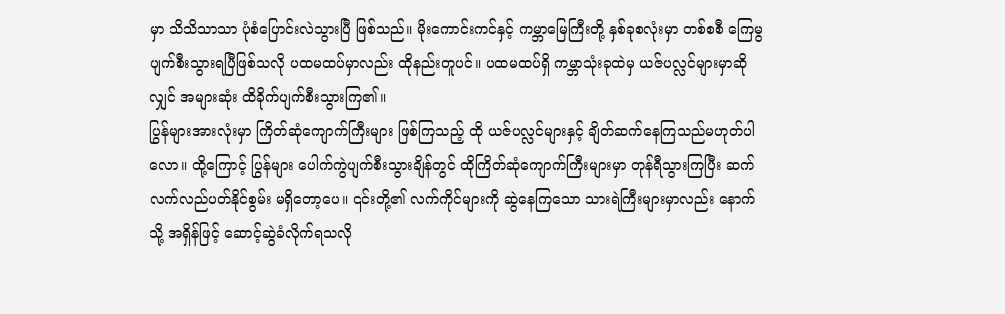မှာ သိသိသာသာ ပုံစံပြောင်းလဲသွားပြီ ဖြစ်သည်။ မိုးကောင်းကင်နှင့် ကမ္ဘာမြေကြီးတို့ နှစ်ခုစလုံးမှာ တစ်စစီ ကြေမွပျက်စီးသွားရပြီဖြစ်သလို ပထမထပ်မှာလည်း ထိုနည်းတူပင်။ ပထမထပ်ရှိ ကမ္ဘာသုံးခုထဲမှ ယဇ်ပလ္လင်များမှာဆိုလျှင် အများဆုံး ထိခိုက်ပျက်စီးသွားကြ၏။
ပြွန်များအားလုံးမှာ ကြိတ်ဆုံကျောက်ကြီးများ ဖြစ်ကြသည့် ထို ယဇ်ပလ္လင်များနှင့် ချိတ်ဆက်နေကြသည်မဟုတ်ပါလော။ ထို့ကြောင့် ပြွန်များ ပေါက်ကွဲပျက်စီးသွားချိန်တွင် ထိုကြိတ်ဆုံကျောက်ကြီးများမှာ တုန်ရီသွားကြပြီး ဆက်လက်လည်ပတ်နိုင်စွမ်း မရှိတော့ပေ။ ၎င်းတို့၏ လက်ကိုင်များကို ဆွဲနေကြသော သားရဲကြီးများမှာလည်း နောက်သို့ အရှိန်ဖြင့် ဆောင့်ဆွဲခံလိုက်ရသလို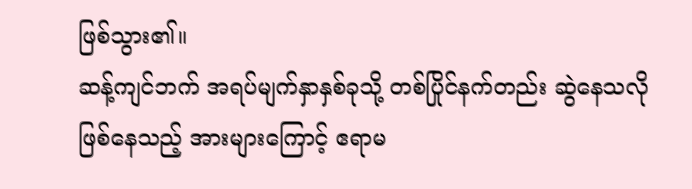ဖြစ်သွား၏။
ဆန့်ကျင်ဘက် အရပ်မျက်နှာနှစ်ခုသို့ တစ်ပြိုင်နက်တည်း ဆွဲနေသလို ဖြစ်နေသည့် အားများကြောင့် ဧရာမ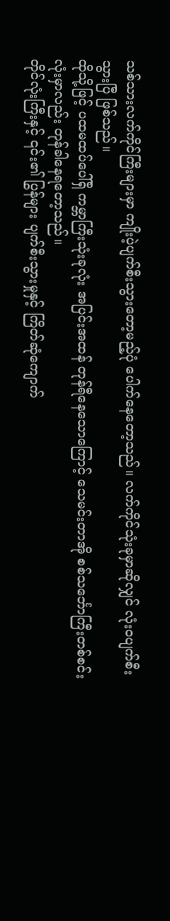သစ်သားလက်ကိုင်ကြီးများမှာ ကျိုးပဲ့ပျက်စီးသွားတော့မည့်ပုံ ပေါက်နေတော့သည်။ လက်ကိုင်သုံးခုမှာဆိုလျှင် လုံးဝပျက်စီးသွားပြီ ဖြစ်သည်။
ထိုသို့ဖြင့် ပထမထပ်ပေါ်ရှိ ကမ္ဘာကြီးသုံးခုလုံး အပြင်းအထန် တုန်ရီနေသောကြောင့် သေမင်းတာအို စစ်သင်္ဘောကြီးတစ်စင်းလုံးမှာလည်း တုန်ခါနေရတော့သည်။
တိုင်လုံးကြီးနှင့် ၎င်း၏ ပြွန်များ ပျက်စီးသွားမှုနှင့် ကြိတ်ဆုံကျောက်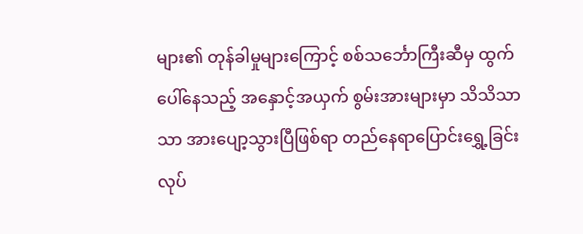များ၏ တုန်ခါမှုများကြောင့် စစ်သင်္ဘောကြီးဆီမှ ထွက်ပေါ်နေသည့် အနှောင့်အယှက် စွမ်းအားများမှာ သိသိသာသာ အားပျော့သွားပြီဖြစ်ရာ တည်နေရာပြောင်းရွှေ့ခြင်း လုပ်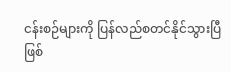ငန်းစဉ်များကို ပြန်လည်စတင်နိုင်သွားပြီဖြစ်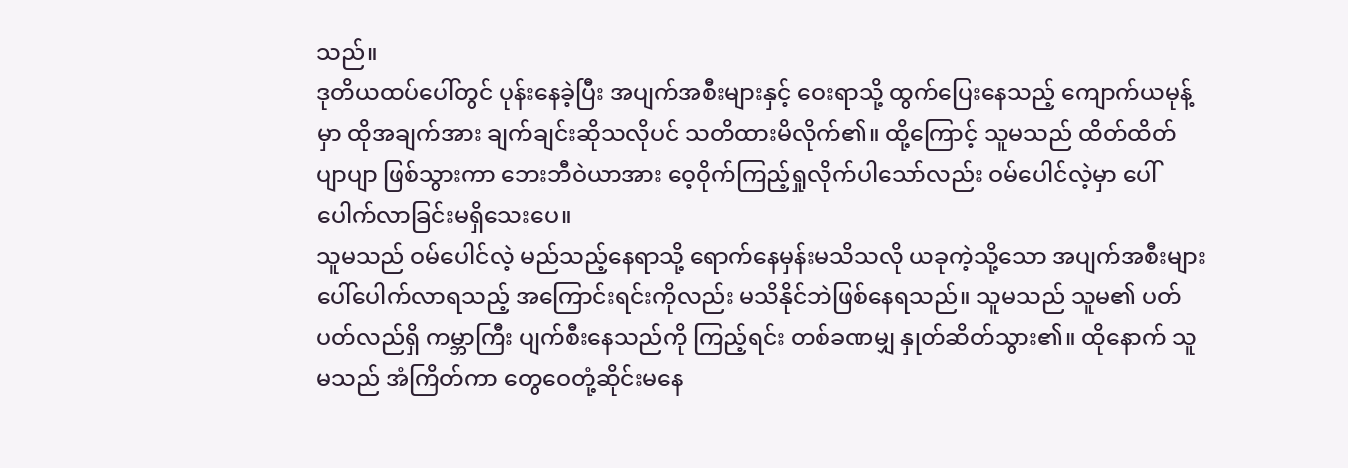သည်။
ဒုတိယထပ်ပေါ်တွင် ပုန်းနေခဲ့ပြီး အပျက်အစီးများနှင့် ဝေးရာသို့ ထွက်ပြေးနေသည့် ကျောက်ယမုန့်မှာ ထိုအချက်အား ချက်ချင်းဆိုသလိုပင် သတိထားမိလိုက်၏။ ထို့ကြောင့် သူမသည် ထိတ်ထိတ်ပျာပျာ ဖြစ်သွားကာ ဘေးဘီဝဲယာအား ဝေ့ဝိုက်ကြည့်ရှုလိုက်ပါသော်လည်း ဝမ်ပေါင်လဲ့မှာ ပေါ်ပေါက်လာခြင်းမရှိသေးပေ။
သူမသည် ဝမ်ပေါင်လဲ့ မည်သည့်နေရာသို့ ရောက်နေမှန်းမသိသလို ယခုကဲ့သို့သော အပျက်အစီးများ ပေါ်ပေါက်လာရသည့် အကြောင်းရင်းကိုလည်း မသိနိုင်ဘဲဖြစ်နေရသည်။ သူမသည် သူမ၏ ပတ်ပတ်လည်ရှိ ကမ္ဘာကြီး ပျက်စီးနေသည်ကို ကြည့်ရင်း တစ်ခဏမျှ နှုတ်ဆိတ်သွား၏။ ထိုနောက် သူမသည် အံကြိတ်ကာ တွေဝေတုံ့ဆိုင်းမနေ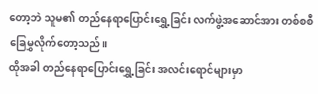တော့ဘဲ သူမ၏ တည်နေရာပြောင်းရွှေ့ခြင်း လက်ဖွဲ့အဆောင်အား တစ်စစီ ခြေမွှလိုက်တော့သည်။
ထိုအခါ တည်နေရာပြောင်းရွှေ့ခြင်း အလင်းရောင်များမှာ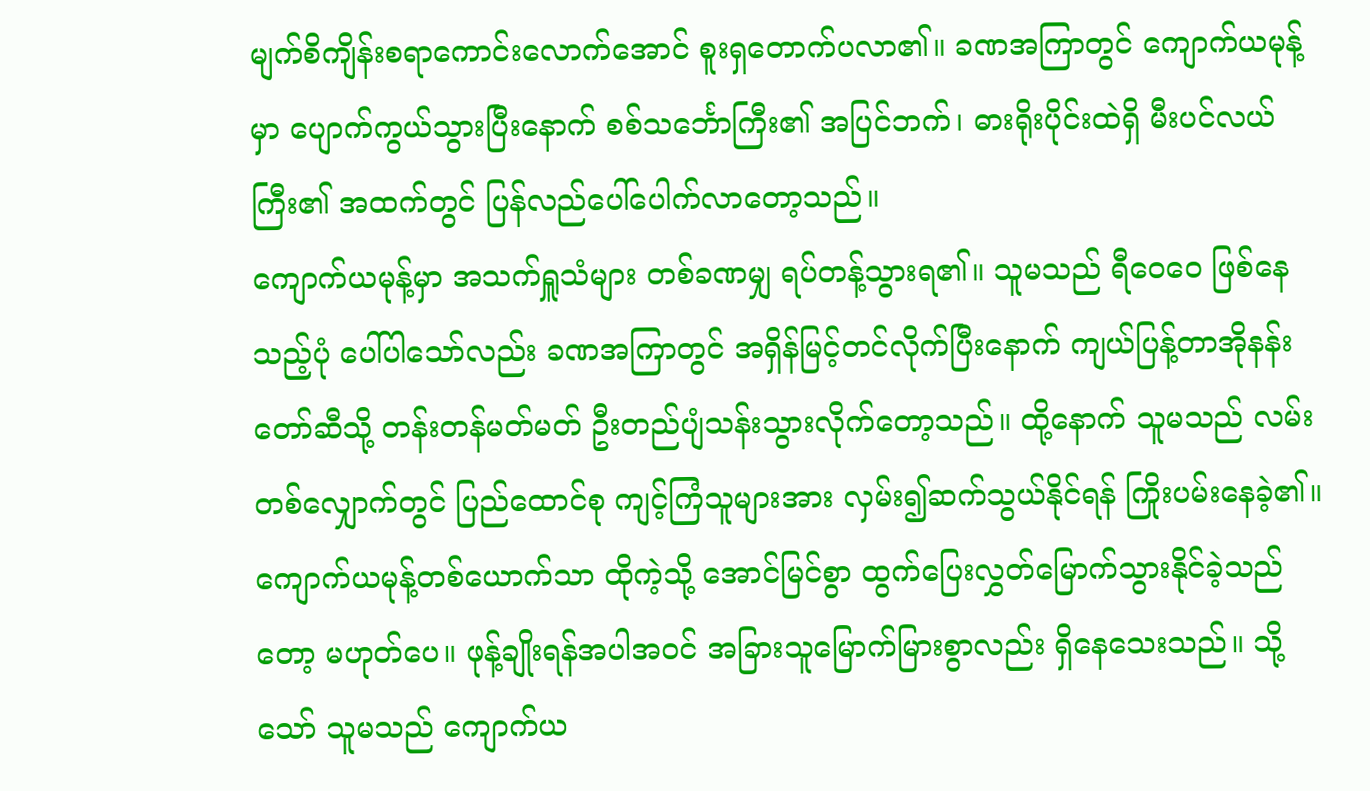မျက်စိကျိန်းစရာကောင်းလောက်အောင် စူးရှတောက်ပလာ၏။ ခဏအကြာတွင် ကျောက်ယမုန့်မှာ ပျောက်ကွယ်သွားပြီးနောက် စစ်သင်္ဘောကြီး၏ အပြင်ဘက်၊ ဓားရိုးပိုင်းထဲရှိ မီးပင်လယ်ကြီး၏ အထက်တွင် ပြန်လည်ပေါ်ပေါက်လာတော့သည်။
ကျောက်ယမုန့်မှာ အသက်ရှူသံများ တစ်ခဏမျှ ရပ်တန့်သွားရ၏။ သူမသည် ရီဝေဝေ ဖြစ်နေသည့်ပုံ ပေါ်ပါသော်လည်း ခဏအကြာတွင် အရှိန်မြင့်တင်လိုက်ပြီးနောက် ကျယ်ပြန့်တာအိုနန်းတော်ဆီသို့ တန်းတန်မတ်မတ် ဦးတည်ပျံသန်းသွားလိုက်တော့သည်။ ထို့နောက် သူမသည် လမ်းတစ်လျှောက်တွင် ပြည်ထောင်စု ကျင့်ကြံသူများအား လှမ်း၍ဆက်သွယ်နိုင်ရန် ကြိုးပမ်းနေခဲ့၏။
ကျောက်ယမုန့်တစ်ယောက်သာ ထိုကဲ့သို့ အောင်မြင်စွာ ထွက်ပြေးလွှတ်မြောက်သွားနိုင်ခဲ့သည်တော့ မဟုတ်ပေ။ ဖုန့်ချိုးရန်အပါအဝင် အခြားသူမြောက်မြားစွာလည်း ရှိနေသေးသည်။ သို့သော် သူမသည် ကျောက်ယ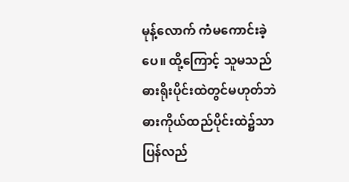မုန့်လောက် ကံမကောင်းခဲ့ပေ။ ထို့ကြောင့် သူမသည် ဓားရိုးပိုင်းထဲတွင်မဟုတ်ဘဲ ဓားကိုယ်ထည်ပိုင်းထဲ၌သာ ပြန်လည်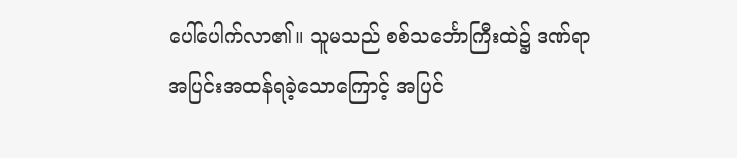ပေါ်ပေါက်လာ၏။ သူမသည် စစ်သင်္ဘောကြီးထဲ၌ ဒဏ်ရာအပြင်းအထန်ရခဲ့သောကြောင့် အပြင်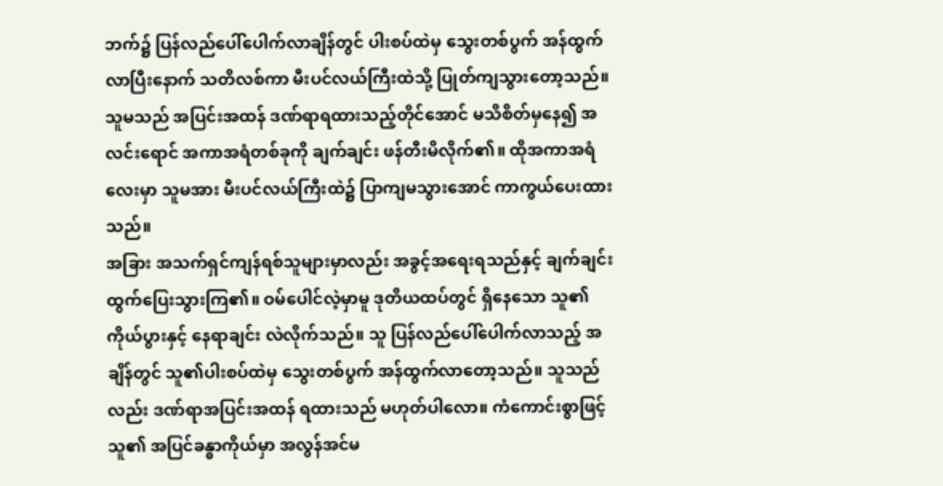ဘက်၌ ပြန်လည်ပေါ်ပေါက်လာချိန်တွင် ပါးစပ်ထဲမှ သွေးတစ်ပွက် အန်ထွက်လာပြီးနောက် သတိလစ်ကာ မီးပင်လယ်ကြီးထဲသို့ ပြုတ်ကျသွားတော့သည်။
သူမသည် အပြင်းအထန် ဒဏ်ရာရထားသည့်တိုင်အောင် မသိစိတ်မှနေ၍ အလင်းရောင် အကာအရံတစ်ခုကို ချက်ချင်း ဖန်တီးမိလိုက်၏။ ထိုအကာအရံလေးမှာ သူမအား မီးပင်လယ်ကြီးထဲ၌ ပြာကျမသွားအောင် ကာကွယ်ပေးထားသည်။
အခြား အသက်ရှင်ကျန်ရစ်သူများမှာလည်း အခွင့်အရေးရသည်နှင့် ချက်ချင်းထွက်ပြေးသွားကြ၏။ ဝမ်ပေါင်လဲ့မှာမူ ဒုတိယထပ်တွင် ရှိနေသော သူ၏ကိုယ်ပွားနှင့် နေရာချင်း လဲလိုက်သည်။ သူ ပြန်လည်ပေါ်ပေါက်လာသည့် အချိန်တွင် သူ၏ပါးစပ်ထဲမှ သွေးတစ်ပွက် အန်ထွက်လာတော့သည်။ သူသည်လည်း ဒဏ်ရာအပြင်းအထန် ရထားသည် မဟုတ်ပါလော။ ကံကောင်းစွာဖြင့် သူ၏ အပြင်ခန္ဓာကိုယ်မှာ အလွန်အင်မ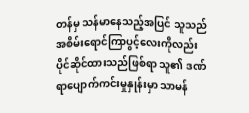တန်မှ သန်မာနေသည့်အပြင် သူသည် အစိမ်းရောင်ကြာပွင့်လေးကိုလည်း ပိုင်ဆိုင်ထားသည်ဖြစ်ရာ သူ၏ ဒဏ်ရာပျောက်ကင်းမှုနှုန်းမှာ သာမန်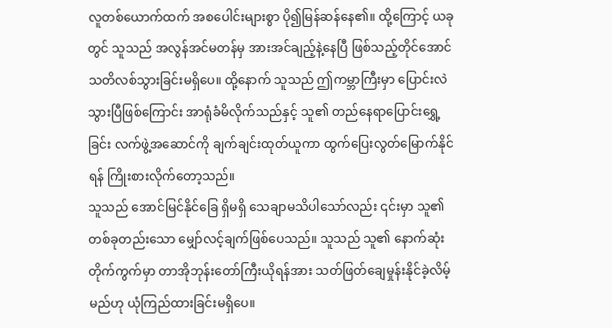လူတစ်ယောက်ထက် အစပေါင်းများစွာ ပို၍မြန်ဆန်နေ၏။ ထို့ကြောင့် ယခုတွင် သူသည် အလွန်အင်မတန်မှ အားအင်ချည့်နဲ့နေပြီ ဖြစ်သည့်တိုင်အောင် သတိလစ်သွားခြင်းမရှိပေ။ ထို့နောက် သူသည် ဤကမ္ဘာကြီးမှာ ပြောင်းလဲသွားပြီဖြစ်ကြောင်း အာရုံခံမိလိုက်သည်နှင့် သူ၏ တည်နေရာပြောင်းရွှေ့ခြင်း လက်ဖွဲ့အဆောင်ကို ချက်ချင်းထုတ်ယူကာ ထွက်ပြေးလွတ်မြောက်နိုင်ရန် ကြိုးစားလိုက်တော့သည်။
သူသည် အောင်မြင်နိုင်ခြေ ရှိမရှိ သေချာမသိပါသော်လည်း ၎င်းမှာ သူ၏ တစ်ခုတည်းသော မျှော်လင့်ချက်ဖြစ်ပေသည်။ သူသည် သူ၏ နောက်ဆုံးတိုက်ကွက်မှာ တာအိုဘုန်းတော်ကြီးယိုရန်အား သတ်ဖြတ်ချေမှုန်းနိုင်ခဲ့လိမ့်မည်ဟု ယုံကြည်ထားခြင်းမရှိပေ။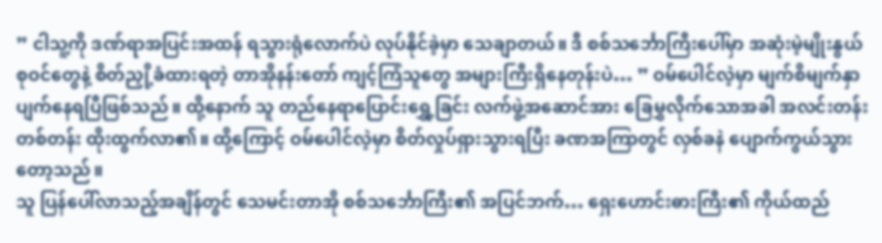” ငါသူ့ကို ဒဏ်ရာအပြင်းအထန် ရသွားရုံလောက်ပဲ လုပ်နိုင်ခဲ့မှာ သေချာတယ်။ ဒီ စစ်သင်္ဘောကြီးပေါ်မှာ အဆုံးမဲ့မျိုးနွယ်စုဝင်တွေနဲ့ စိတ်ညှို့ခံထားရတဲ့ တာအိုနန်းတော် ကျင့်ကြံသူတွေ အများကြီးရှိနေတုန်းပဲ… ” ဝမ်ပေါင်လဲ့မှာ မျက်စိမျက်နှာ ပျက်နေရပြီဖြစ်သည်။ ထို့နောက် သူ တည်နေရာပြောင်းရွှေ့ခြင်း လက်ဖွဲ့အဆောင်အား ခြေမွှလိုက်သောအခါ အလင်းတန်းတစ်တန်း ထိုးထွက်လာ၏။ ထို့ကြောင့် ဝမ်ပေါင်လဲ့မှာ စိတ်လှုပ်ရှားသွားရပြီး ခဏအကြာတွင် လှစ်ခနဲ ပျောက်ကွယ်သွားတော့သည်။
သူ ပြန်ပေါ်လာသည့်အချိန်တွင် သေမင်းတာအို စစ်သင်္ဘောကြီး၏ အပြင်ဘက်… ရှေးဟောင်းဓားကြီး၏ ကိုယ်ထည်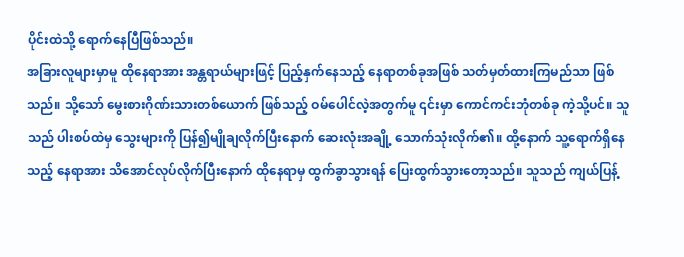ပိုင်းထဲသို့ ရောက်နေပြီဖြစ်သည်။
အခြားလူများမှာမူ ထိုနေရာအား အန္တရာယ်များဖြင့် ပြည့်နှက်နေသည့် နေရာတစ်ခုအဖြစ် သတ်မှတ်ထားကြမည်သာ ဖြစ်သည်။ သို့သော် မွေးစားဂိုဏ်းသားတစ်ယောက် ဖြစ်သည့် ဝမ်ပေါင်လဲ့အတွက်မူ ၎င်းမှာ ကောင်ကင်းဘုံတစ်ခု ကဲ့သို့ပင်။ သူသည် ပါးစပ်ထဲမှ သွေးများကို ပြန်၍မျိုချလိုက်ပြီးနောက် ဆေးလုံးအချို့ သောက်သုံးလိုက်၏။ ထို့နောက် သူ့ရောက်ရှိနေသည့် နေရာအား သိအောင်လုပ်လိုက်ပြီးနောက် ထိုနေရာမှ ထွက်ခွာသွားရန် ပြေးထွက်သွားတော့သည်။ သူသည် ကျယ်ပြန့်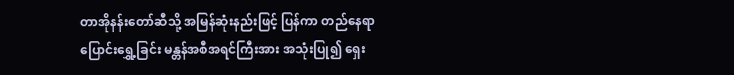တာအိုနန်းတော်ဆီသို့ အမြန်ဆုံးနည်းဖြင့် ပြန်ကာ တည်နေရာပြောင်းရွှေ့ခြင်း မန္တန်အစီအရင်ကြီးအား အသုံးပြု၍ ရှေး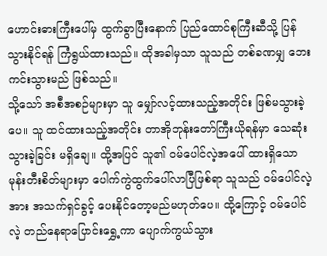ဟောင်းဓားကြီးပေါ်မှ ထွက်ခွာပြီးနောက် ပြည်ထောင်စုကြီးဆီသို့ ပြန်သွားနိုင်ရန် ကြံရွယ်ထားသည်။ ထိုအခါမှသာ သူသည် တစ်ခဏမျှ ဘေးကင်းသွားမည် ဖြစ်သည်။
သို့သော် အစီအစဉ်များမှာ သူ မျှော်လင့်ထားသည့်အတိုင်း ဖြစ်မသွားခဲ့ပေ။ သူ ထင်ထားသည့်အတိုင်း တာအိုဘုန်းတော်ကြီးယိုရန်မှာ သေဆုံးသွားခဲ့ခြင်း မရှိချေ။ ထို့အပြင် သူ၏ ဝမ်ပေါင်လဲ့အပေါ် ထားရှိသော မုန်းတီးစိတ်များမှာ ပေါက်ကွဲထွက်ပေါ်လာပြီဖြစ်ရာ သူသည် ဝမ်ပေါင်လဲ့အား အသက်ရှင်ခွင့် ပေးနိုင်တော့မည်မဟုတ်ပေ။ ထို့ကြောင့် ဝမ်ပေါင်လဲ့ တည်နေရာပြောင်းရွှေ့ကာ ပျောက်ကွယ်သွား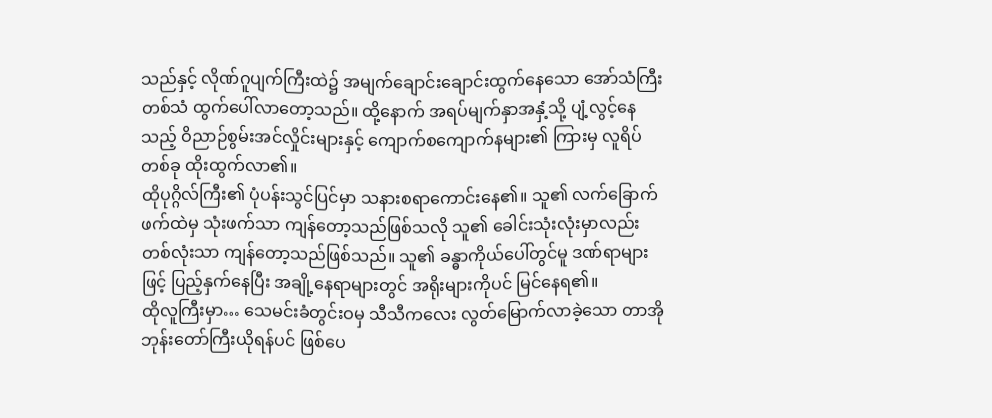သည်နှင့် လိုဏ်ဂူပျက်ကြီးထဲ၌ အမျက်ချောင်းချောင်းထွက်နေသော အော်သံကြီးတစ်သံ ထွက်ပေါ်လာတော့သည်။ ထို့နောက် အရပ်မျက်နှာအနှံ့သို့ ပျံ့လွင့်နေသည့် ဝိညာဉ်စွမ်းအင်လှိုင်းများနှင့် ကျောက်စကျောက်နများ၏ ကြားမှ လူရိပ်တစ်ခု ထိုးထွက်လာ၏။
ထိုပုဂ္ဂိလ်ကြီး၏ ပုံပန်းသွင်ပြင်မှာ သနားစရာကောင်းနေ၏။ သူ၏ လက်ခြောက်ဖက်ထဲမှ သုံးဖက်သာ ကျန်တော့သည်ဖြစ်သလို သူ၏ ခေါင်းသုံးလုံးမှာလည်း တစ်လုံးသာ ကျန်တော့သည်ဖြစ်သည်။ သူ၏ ခန္ဓာကိုယ်ပေါ်တွင်မူ ဒဏ်ရာများဖြင့် ပြည့်နှက်နေပြီး အချို့နေရာများတွင် အရိုးများကိုပင် မြင်နေရ၏။
ထိုလူကြီးမှာ… သေမင်းခံတွင်းဝမှ သီသီကလေး လွတ်မြောက်လာခဲ့သော တာအိုဘုန်းတော်ကြီးယိုရန်ပင် ဖြစ်ပေ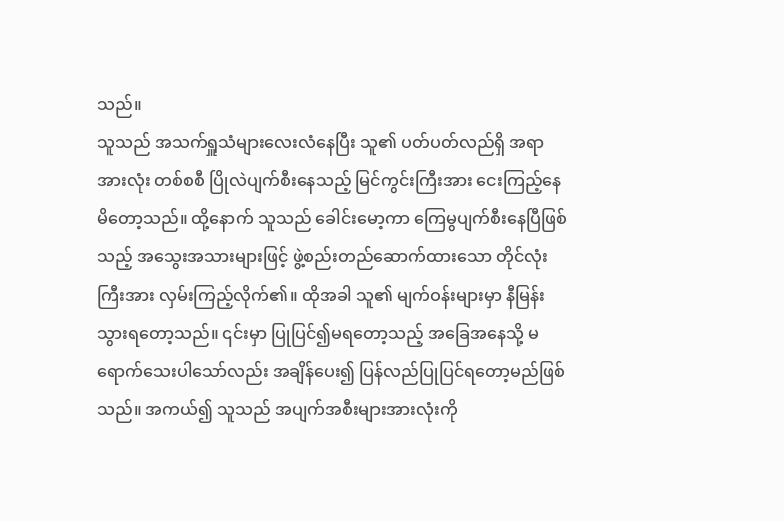သည်။
သူသည် အသက်ရှူသံများလေးလံနေပြီး သူ၏ ပတ်ပတ်လည်ရှိ အရာအားလုံး တစ်စစီ ပြိုလဲပျက်စီးနေသည့် မြင်ကွင်းကြီးအား ငေးကြည့်နေမိတော့သည်။ ထို့နောက် သူသည် ခေါင်းမော့ကာ ကြေမွပျက်စီးနေပြီဖြစ်သည့် အသွေးအသားများဖြင့် ဖွဲ့စည်းတည်ဆောက်ထားသော တိုင်လုံးကြီးအား လှမ်းကြည့်လိုက်၏။ ထိုအခါ သူ၏ မျက်ဝန်းများမှာ နီမြန်းသွားရတော့သည်။ ၎င်းမှာ ပြုပြင်၍မရတော့သည့် အခြေအနေသို့ မရောက်သေးပါသော်လည်း အချိန်ပေး၍ ပြန်လည်ပြုပြင်ရတော့မည်ဖြစ်သည်။ အကယ်၍ သူသည် အပျက်အစီးများအားလုံးကို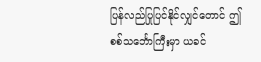ပြန်လည်ပြုပြင်နိုင်လျှင်တောင် ဤ စစ်သင်္ဘောကြီးမှာ ယခင်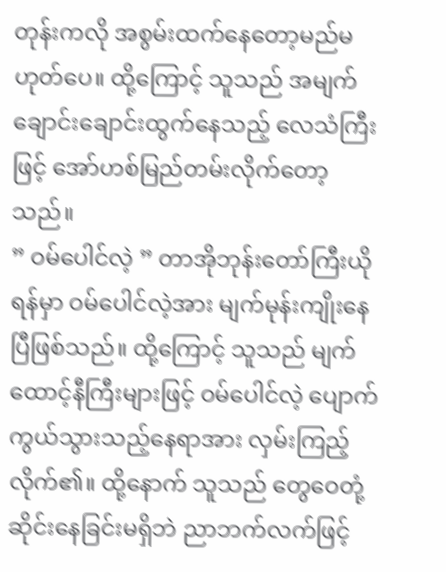တုန်းကလို အစွမ်းထက်နေတော့မည်မဟုတ်ပေ။ ထို့ကြောင့် သူသည် အမျက်ချောင်းချောင်းထွက်နေသည့် လေသံကြီးဖြင့် အော်ဟစ်မြည်တမ်းလိုက်တော့သည်။
” ဝမ်ပေါင်လဲ့ ” တာအိုဘုန်းတော်ကြီးယိုရန်မှာ ဝမ်ပေါင်လဲ့အား မျက်မုန်းကျိုးနေပြီဖြစ်သည်။ ထို့ကြောင့် သူသည် မျက်ထောင့်နီကြီးများဖြင့် ဝမ်ပေါင်လဲ့ ပျောက်ကွယ်သွားသည့်နေရာအား လှမ်းကြည့်လိုက်၏။ ထို့နောက် သူသည် တွေဝေတုံ့ဆိုင်းနေခြင်းမရှိဘဲ ညာဘက်လက်ဖြင့်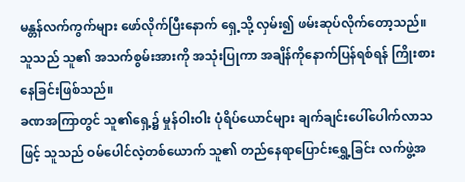မန္တန်လက်ကွက်များ ဖော်လိုက်ပြီးနောက် ရှေ့သို့ လှမ်း၍ ဖမ်းဆုပ်လိုက်တော့သည်။ သူသည် သူ၏ အသက်စွမ်းအားကို အသုံးပြုကာ အချိန်ကိုနောက်ပြန်ရစ်ရန် ကြိုးစားနေခြင်းဖြစ်သည်။
ခဏအကြာတွင် သူ၏ရှေ့၌ မှုန်ဝါးဝါး ပုံရိပ်ယောင်များ ချက်ချင်းပေါ်ပေါက်လာသဖြင့် သူသည် ဝမ်ပေါင်လဲ့တစ်ယောက် သူ၏ တည်နေရာပြောင်းရွှေ့ခြင်း လက်ဖွဲ့အ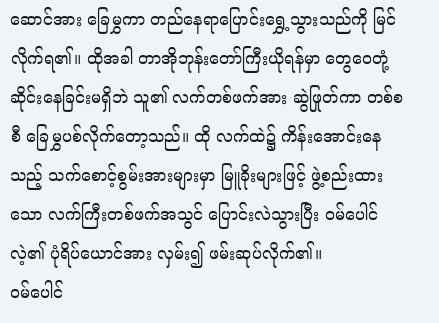ဆောင်အား ခြေမွှကာ တည်နေရာပြောင်းရွှေ့သွားသည်ကို မြင်လိုက်ရ၏။ ထိုအခါ တာအိုဘုန်းတော်ကြီးယိုရန်မှာ တွေဝေတုံ့ဆိုင်းနေခြင်းမရှိဘဲ သူ၏ လက်တစ်ဖက်အား ဆွဲဖြုတ်ကာ တစ်စစီ ခြေမွှပစ်လိုက်တော့သည်။ ထို လက်ထဲ၌ ကိန်းအောင်းနေသည့် သက်စောင့်စွမ်းအားများမှာ မြူခိုးများဖြင့် ဖွဲ့စည်းထားသော လက်ကြီးတစ်ဖက်အသွင် ပြောင်းလဲသွားပြီး ဝမ်ပေါင်လဲ့၏ ပုံရိပ်ယောင်အား လှမ်း၍ ဖမ်းဆုပ်လိုက်၏။
ဝမ်ပေါင်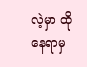လဲ့မှာ ထိုနေရာမှ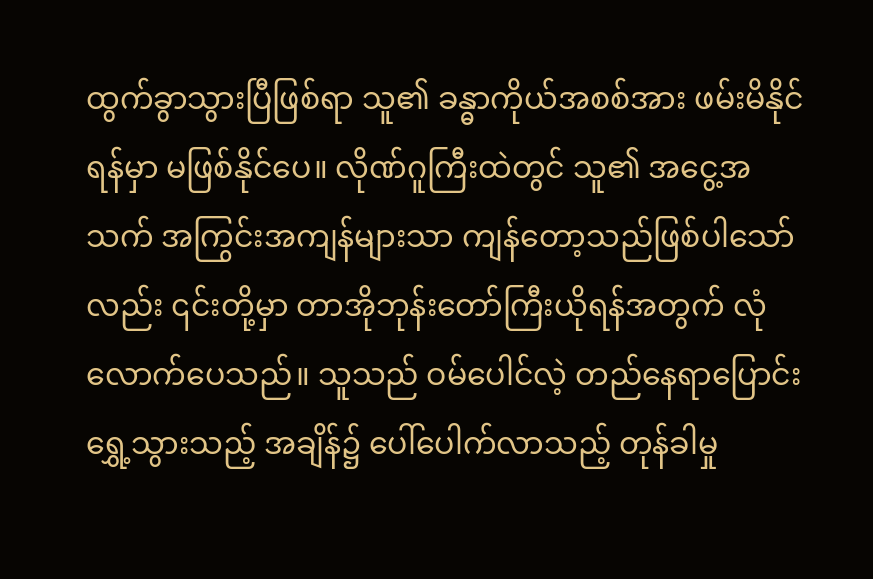ထွက်ခွာသွားပြီဖြစ်ရာ သူ၏ ခန္ဓာကိုယ်အစစ်အား ဖမ်းမိနိုင်ရန်မှာ မဖြစ်နိုင်ပေ။ လိုဏ်ဂူကြီးထဲတွင် သူ၏ အငွေ့အသက် အကြွင်းအကျန်များသာ ကျန်တော့သည်ဖြစ်ပါသော်လည်း ၎င်းတို့မှာ တာအိုဘုန်းတော်ကြီးယိုရန်အတွက် လုံလောက်ပေသည်။ သူသည် ဝမ်ပေါင်လဲ့ တည်နေရာပြောင်းရွှေ့သွားသည့် အချိန်၌ ပေါ်ပေါက်လာသည့် တုန်ခါမှု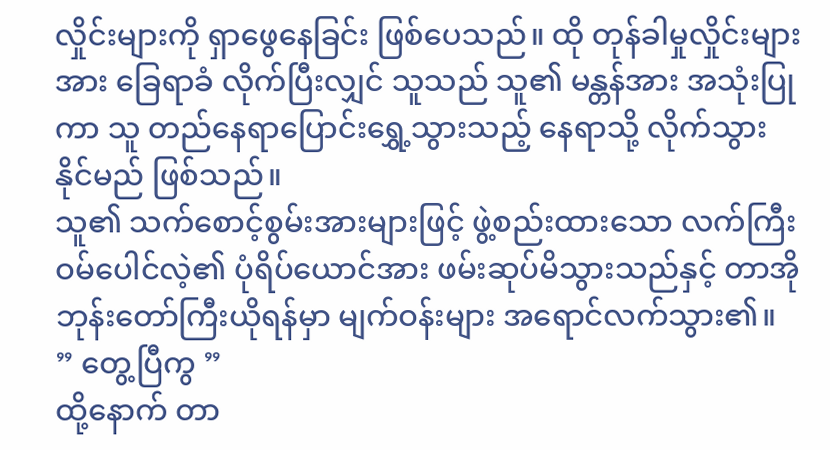လှိုင်းများကို ရှာဖွေနေခြင်း ဖြစ်ပေသည်။ ထို တုန်ခါမှုလှိုင်းများအား ခြေရာခံ လိုက်ပြီးလျှင် သူသည် သူ၏ မန္တန်အား အသုံးပြုကာ သူ တည်နေရာပြောင်းရွှေ့သွားသည့် နေရာသို့ လိုက်သွားနိုင်မည် ဖြစ်သည်။
သူ၏ သက်စောင့်စွမ်းအားများဖြင့် ဖွဲ့စည်းထားသော လက်ကြီး ဝမ်ပေါင်လဲ့၏ ပုံရိပ်ယောင်အား ဖမ်းဆုပ်မိသွားသည်နှင့် တာအိုဘုန်းတော်ကြီးယိုရန်မှာ မျက်ဝန်းများ အရောင်လက်သွား၏။
” တွေ့ပြီကွ ”
ထို့နောက် တာ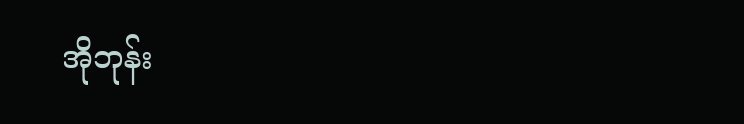အိုဘုန်း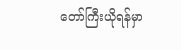တော်ကြီးယိုရန်မှာ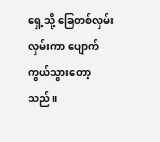ရှေ့သို့ ခြေတစ်လှမ်းလှမ်းကာ ပျောက်ကွယ်သွားတော့သည်။